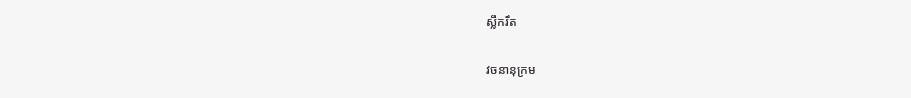ស្លឹករឹត

វចនានុក្រម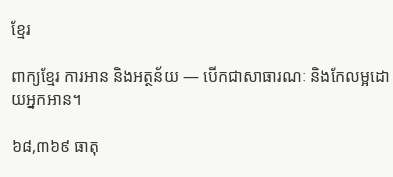ខ្មែរ

ពាក្យខ្មែរ ការអាន និងអត្ថន័យ — បើកជាសាធារណៈ និងកែលម្អដោយអ្នកអាន។

៦៨,៣៦៩ ធាតុ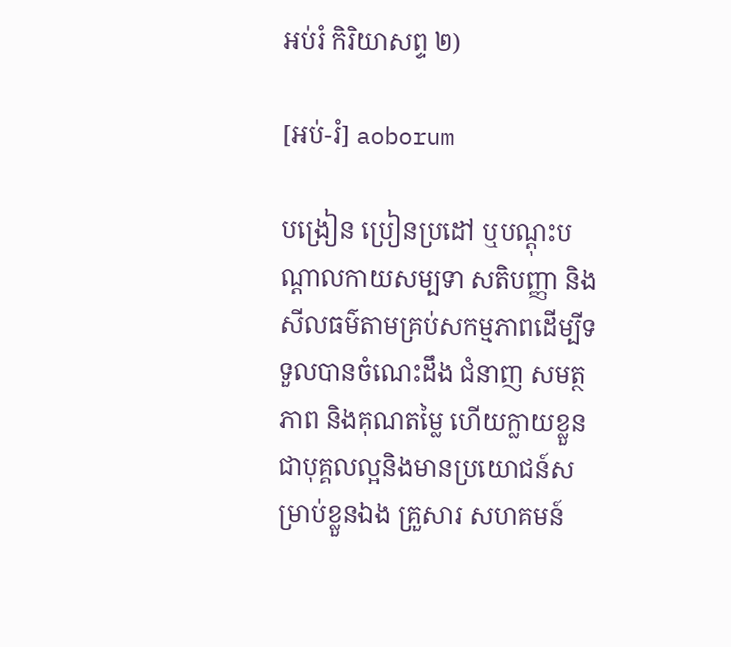អប់រំ កិរិយាសព្ទ ២)

[អប់-រំ] aoborum

បង្រៀន ប្រៀនប្រដៅ ឬបណ្ដុះបណ្ដាលកាយសម្បទា សតិបញ្ញា និងសីលធម៌តាមគ្រប់សកម្មភាពដើម្បីទទួលបានចំណេះដឹង ជំនាញ សមត្ថភាព និងគុណតម្លៃ ហើយក្លាយខ្លួនជាបុគ្គលល្អនិងមានប្រយោជន៍សម្រាប់ខ្លួនឯង គ្រួសារ សហគមន៍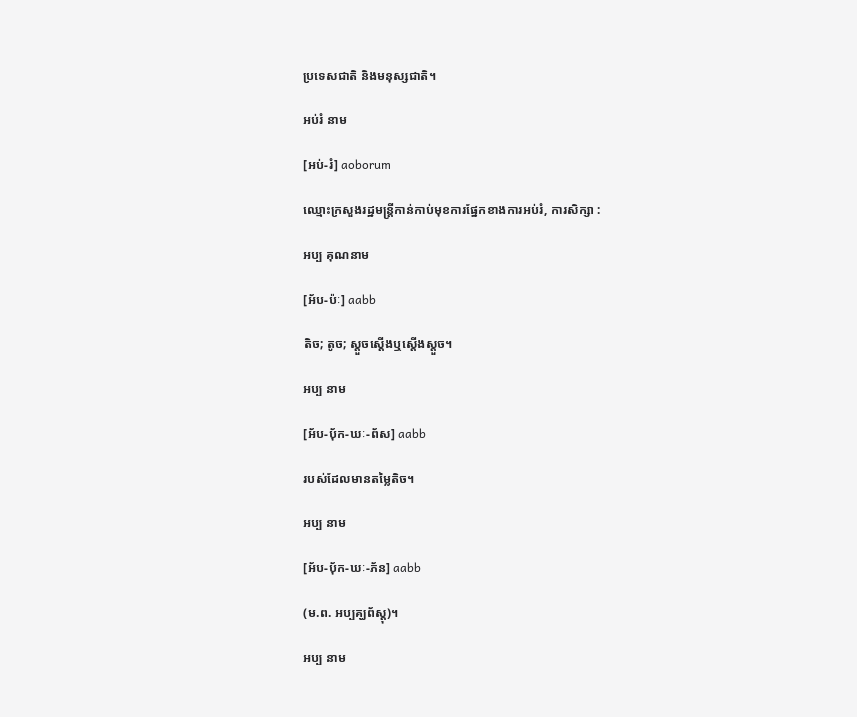ប្រទេសជាតិ និងមនុស្សជាតិ។

អប់រំ នាម

[អប់-រំ] aoborum

ឈ្មោះក្រសួងរដ្ឋមន្ត្រីកាន់កាប់មុខការផ្នែកខាងការអប់រំ, ការសិក្សា :

អប្ប គុណនាម

[អ័ប-ប៉ៈ] aabb

តិច; តូច; ស្ដួចស្ដើងឬស្ដើងស្ដួច។

អប្ប នាម

[អ័ប-បុ័ក-ឃៈ-ព័ស] aabb

របស់ដែលមានតម្លៃតិច។

អប្ប នាម

[អ័ប-បុ័ក-ឃៈ-ភ័ន] aabb

(ម.ព. អប្បគ្ឃព័ស្ដុ)។

អប្ប នាម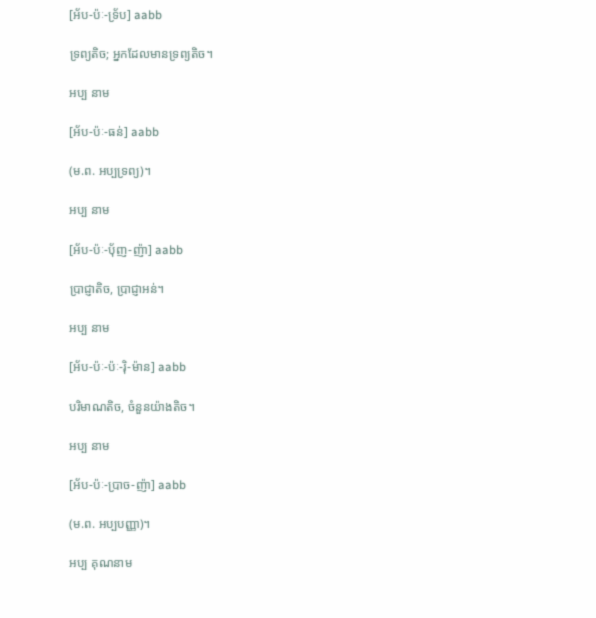[អ័ប-ប៉ៈ-ទ្រ័ប] aabb

ទ្រព្យតិច; អ្នកដែលមានទ្រព្យតិច។

អប្ប នាម

[អ័ប-ប៉ៈ-ធន់] aabb

(ម.ព. អប្បទ្រព្យ)។

អប្ប នាម

[អ័ប-ប៉ៈ-ប៉័ញ-ញ៉ា] aabb

ប្រាជ្ញាតិច, ប្រាជ្ញាអន់។

អប្ប នាម

[អ័ប-ប៉ៈ-ប៉ៈ-រ៉ិ-ម៉ាន] aabb

បរិមាណតិច, ចំនួនយ៉ាងតិច។

អប្ប នាម

[អ័ប-ប៉ៈ-ប្រាច-ញ៉ា] aabb

(ម.ព. អប្បបញ្ញា)។

អប្ប គុណនាម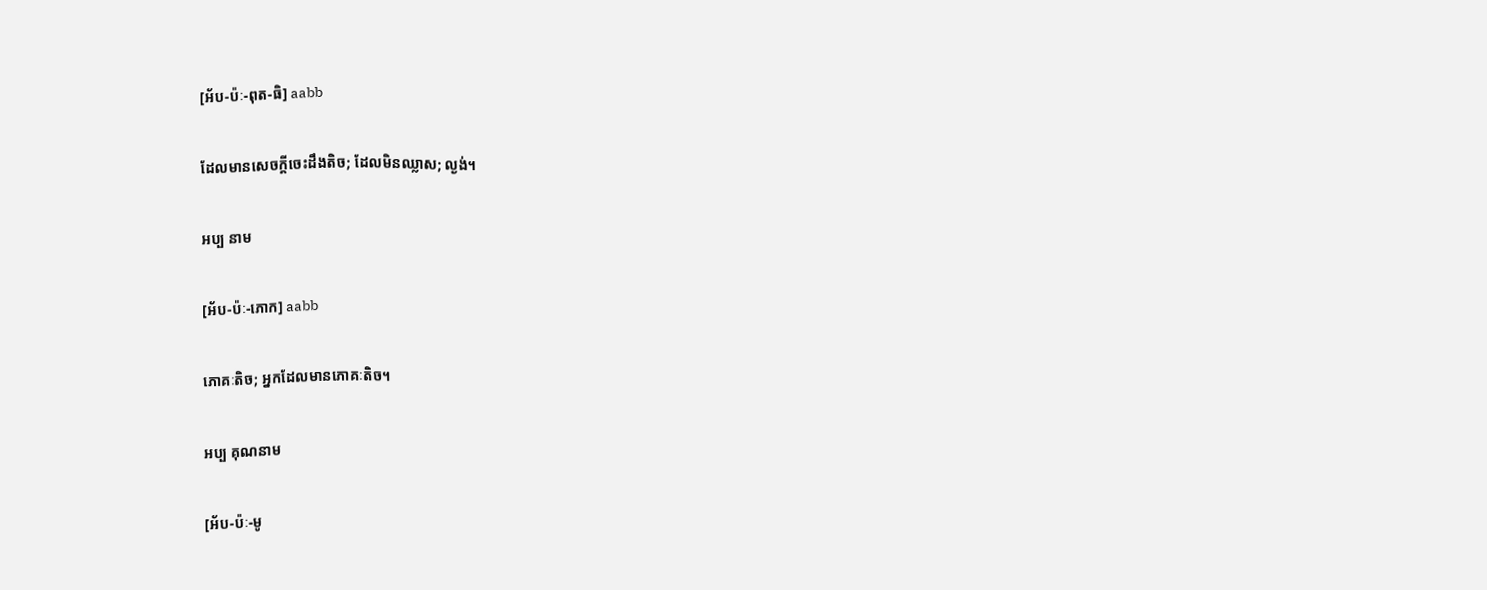[អ័ប-ប៉ៈ-ពុត-ធិ] aabb

ដែលមានសេចក្ដីចេះដឹងតិច; ដែលមិនឈ្លាស; ល្ងង់។

អប្ប នាម

[អ័ប-ប៉ៈ-ភោក] aabb

ភោគៈតិច; អ្នកដែលមានភោគៈតិច។

អប្ប គុណនាម

[អ័ប-ប៉ៈ-មូ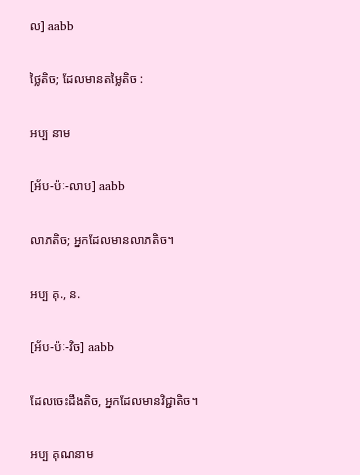ល] aabb

ថ្លៃតិច; ដែលមានតម្លៃតិច :

អប្ប នាម

[អ័ប-ប៉ៈ-លាប] aabb

លាភតិច; អ្នកដែលមានលាភតិច។

អប្ប គុ., ន.

[អ័ប-ប៉ៈ-វិច] aabb

ដែលចេះដឹងតិច, អ្នកដែលមានវិជ្ជាតិច។

អប្ប គុណនាម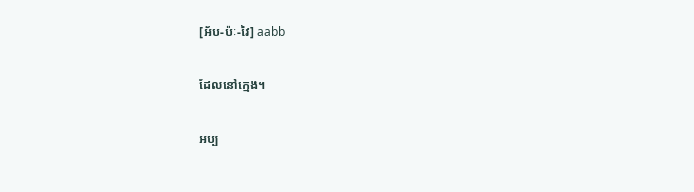[អ័ប-ប៉ៈ-វៃ] aabb

ដែលនៅក្មេង។

អប្ប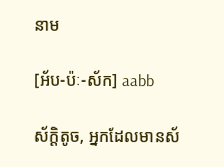នាម

[អ័ប-ប៉ៈ-ស័ក] aabb

ស័ក្ដិតូច, អ្នកដែលមានស័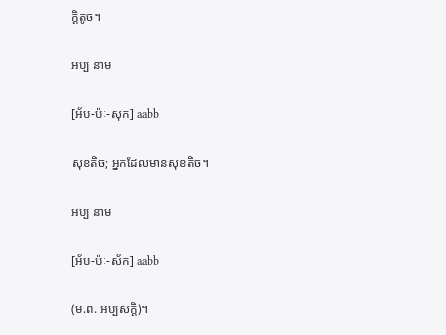ក្ដិតូច។

អប្ប នាម

[អ័ប-ប៉ៈ-សុក] aabb

សុខតិច; អ្នកដែលមានសុខតិច។

អប្ប នាម

[អ័ប-ប៉ៈ-ស័ក] aabb

(ម.ព. អប្បសក្ដិ)។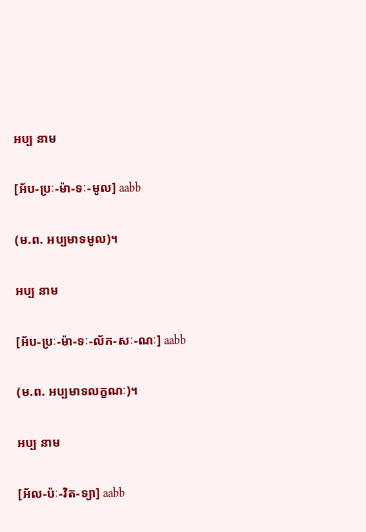អប្ប នាម

[អ័ប-ប្រៈ-ម៉ា-ទៈ-មូល] aabb

(ម.ព. អប្បមាទមូល)។

អប្ប នាម

[អ័ប-ប្រៈ-ម៉ា-ទៈ-ល័ក-សៈ-ណៈ] aabb

(ម.ព. អប្បមាទលក្ខណៈ)។

អប្ប នាម

[អ័ល-ប៉ៈ-វិត-ទ្យា] aabb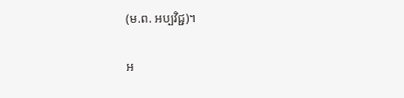(ម.ព. អប្បវិជ្ជ)។

អ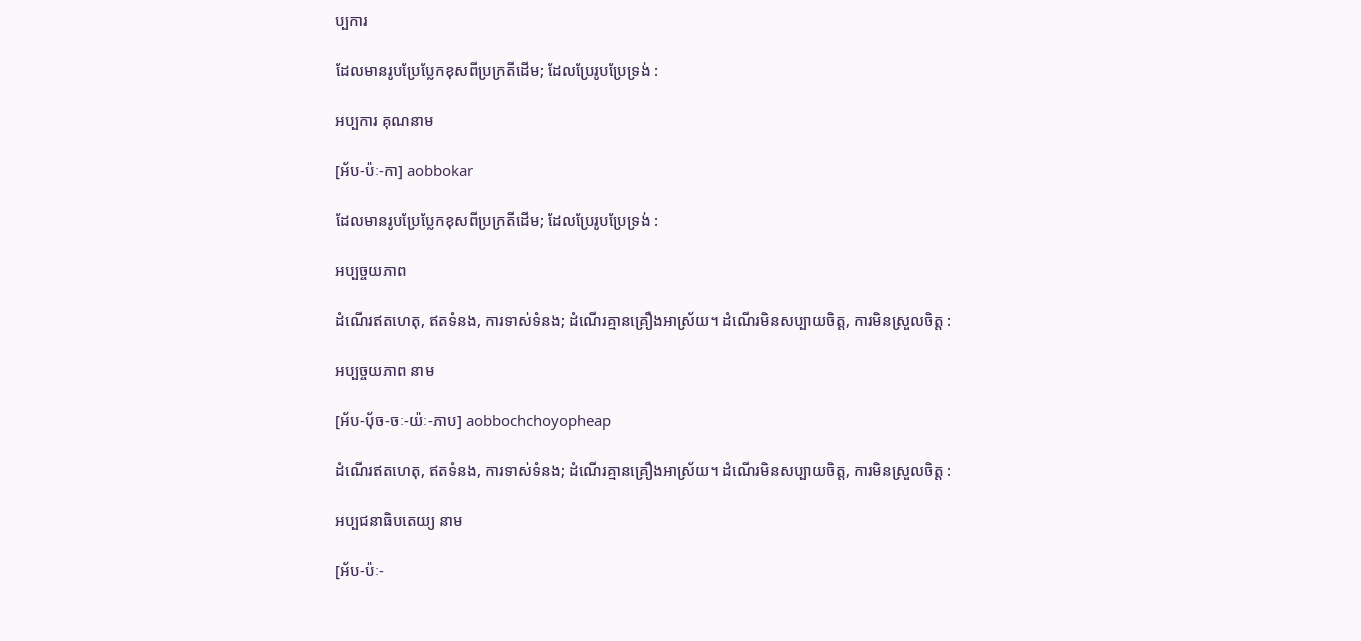ប្បការ

ដែលមានរូបប្រែប្លែកខុសពីប្រក្រតីដើម; ដែលប្រែរូបប្រែទ្រង់ :

អប្បការ គុណនាម

[អ័ប-ប៉ៈ-កា] aobbokar

ដែលមានរូបប្រែប្លែកខុសពីប្រក្រតីដើម; ដែលប្រែរូបប្រែទ្រង់ :

អប្បច្ចយភាព

ដំណើរឥតហេតុ, ឥតទំនង, ការទាស់ទំនង; ដំណើរគ្មានគ្រឿងអាស្រ័យ។ ដំណើរមិនសប្បាយចិត្ត, ការមិនស្រួលចិត្ត :

អប្បច្ចយភាព នាម

[អ័ប-បុ័ច-ចៈ-យ៉ៈ-ភាប] aobbochchoyopheap

ដំណើរឥតហេតុ, ឥតទំនង, ការទាស់ទំនង; ដំណើរគ្មានគ្រឿងអាស្រ័យ។ ដំណើរមិនសប្បាយចិត្ត, ការមិនស្រួលចិត្ត :

អប្បជនាធិបតេយ្យ នាម

[អ័ប-ប៉ៈ-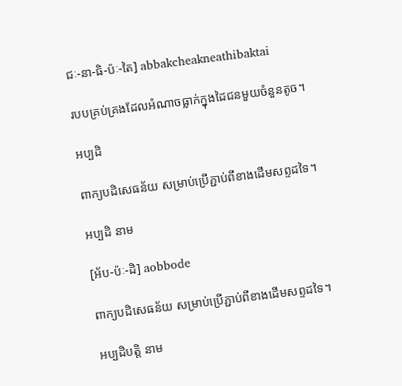ជៈ-នា-ធិ-ប៉ៈ-តៃ] abbakcheakneathibaktai

របបគ្រប់គ្រងដែលអំណាចធ្លាក់ក្នុងដៃជនមួយចំនួនតូច។

អប្បដិ

ពាក្យបដិសេធន័យ សម្រាប់ប្រើភ្ជាប់ពីខាងដើមសព្ទដទៃ។

អប្បដិ នាម

[អ័ប-ប៉ៈ-ដិ] aobbode

ពាក្យបដិសេធន័យ សម្រាប់ប្រើភ្ជាប់ពីខាងដើមសព្ទដទៃ។

អប្បដិបត្តិ នាម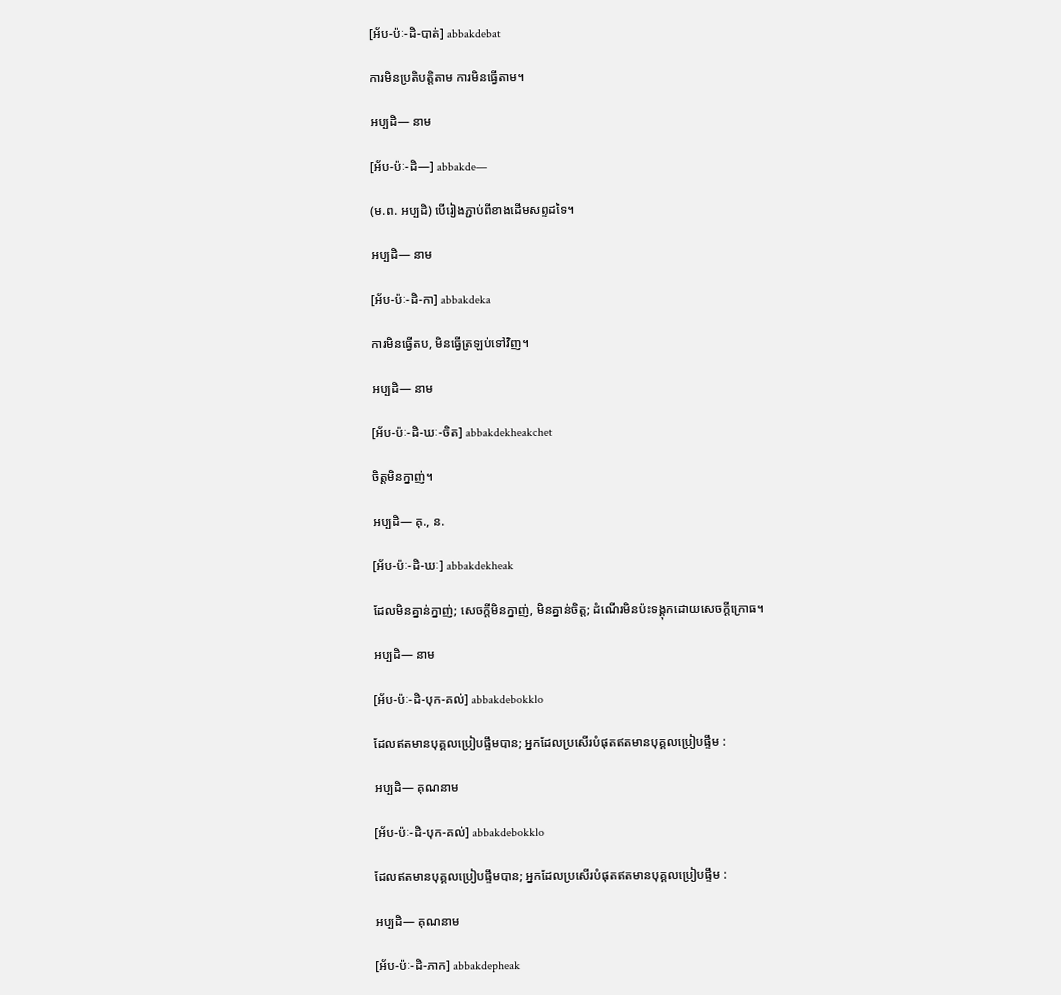[អ័ប-ប៉ៈ-ដិ-បាត់] abbakdebat

ការមិនប្រតិបត្តិតាម ការមិនធ្វើតាម។

អប្បដិ— នាម

[អ័ប-ប៉ៈ-ដិ—] abbakde—

(ម.ព. អប្បដិ) បើរៀងភ្ជាប់ពីខាងដើមសព្ទដទៃ។

អប្បដិ— នាម

[អ័ប-ប៉ៈ-ដិ-កា] abbakdeka

ការមិនធ្វើតប, មិនធ្វើត្រឡប់ទៅវិញ។

អប្បដិ— នាម

[អ័ប-ប៉ៈ-ដិ-ឃៈ-ចិត] abbakdekheakchet

ចិត្តមិនក្នាញ់។

អប្បដិ— គុ., ន.

[អ័ប-ប៉ៈ-ដិ-ឃៈ] abbakdekheak

ដែលមិនគ្នាន់ក្នាញ់; សេចក្ដីមិនក្នាញ់, មិនគ្នាន់ចិត្ត; ដំណើរមិនប៉ះទង្គុកដោយសេចក្ដីក្រោធ។

អប្បដិ— នាម

[អ័ប-ប៉ៈ-ដិ-បុក-គល់] abbakdebokklo

ដែលឥតមានបុគ្គលប្រៀបផ្ទឹមបាន; អ្នកដែលប្រសើរបំផុតឥតមានបុគ្គលប្រៀបផ្ទឹម :

អប្បដិ— គុណនាម

[អ័ប-ប៉ៈ-ដិ-បុក-គល់] abbakdebokklo

ដែលឥតមានបុគ្គលប្រៀបផ្ទឹមបាន; អ្នកដែលប្រសើរបំផុតឥតមានបុគ្គលប្រៀបផ្ទឹម :

អប្បដិ— គុណនាម

[អ័ប-ប៉ៈ-ដិ-ភាក] abbakdepheak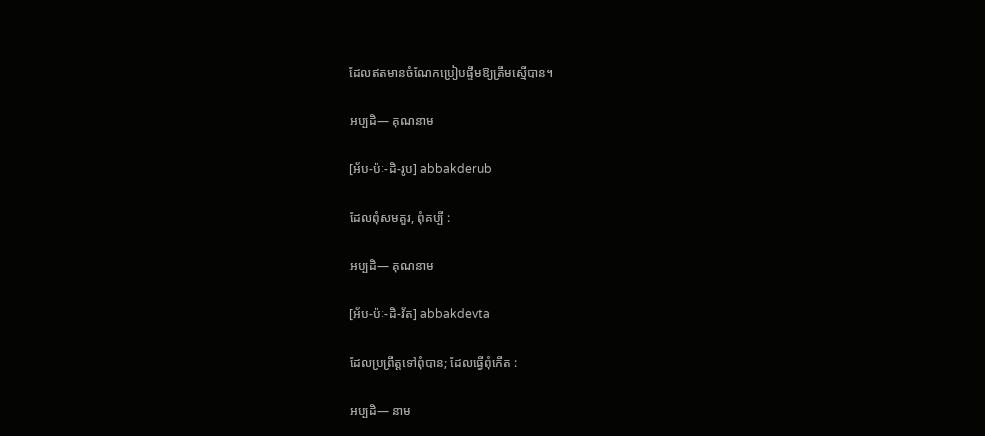ដែលឥតមានចំណែកប្រៀបផ្ទឹមឱ្យត្រឹមស្មើបាន។

អប្បដិ— គុណនាម

[អ័ប-ប៉ៈ-ដិ-រូប] abbakderub

ដែលពុំសមគួរ, ពុំគប្បី :

អប្បដិ— គុណនាម

[អ័ប-ប៉ៈ-ដិ-វ័ត] abbakdevta

ដែលប្រព្រឹត្តទៅពុំបាន; ដែលធ្វើពុំកើត :

អប្បដិ— នាម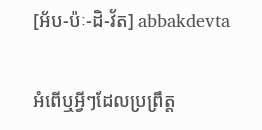[អ័ប-ប៉ៈ-ដិ-វ័ត] abbakdevta

អំពើឬអ្វីៗដែលប្រព្រឹត្ត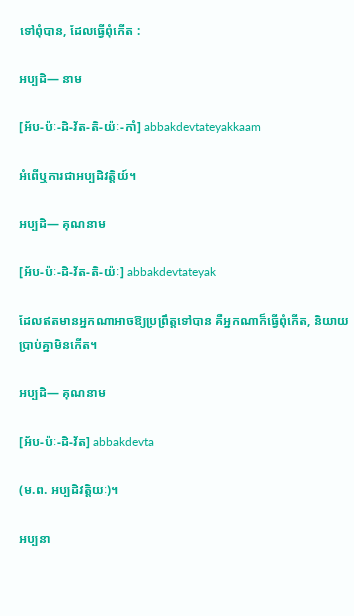ទៅពុំបាន, ដែលធ្វើពុំកើត :

អប្បដិ— នាម

[អ័ប-ប៉ៈ-ដិ-វ័ត-តិ-យ៉ៈ-កាំ] abbakdevtateyakkaam

អំពើឬការជាអប្បដិវត្តិយ៍។

អប្បដិ— គុណនាម

[អ័ប-ប៉ៈ-ដិ-វ័ត-តិ-យ៉ៈ] abbakdevtateyak

ដែលឥតមានអ្នកណាអាចឱ្យប្រព្រឹត្តទៅបាន គឺអ្នកណាក៏ធ្វើពុំកើត, និយាយប្រាប់គ្នាមិនកើត។

អប្បដិ— គុណនាម

[អ័ប-ប៉ៈ-ដិ-វ័ត] abbakdevta

(ម.ព. អប្បដិវត្តិយៈ)។

អប្បនា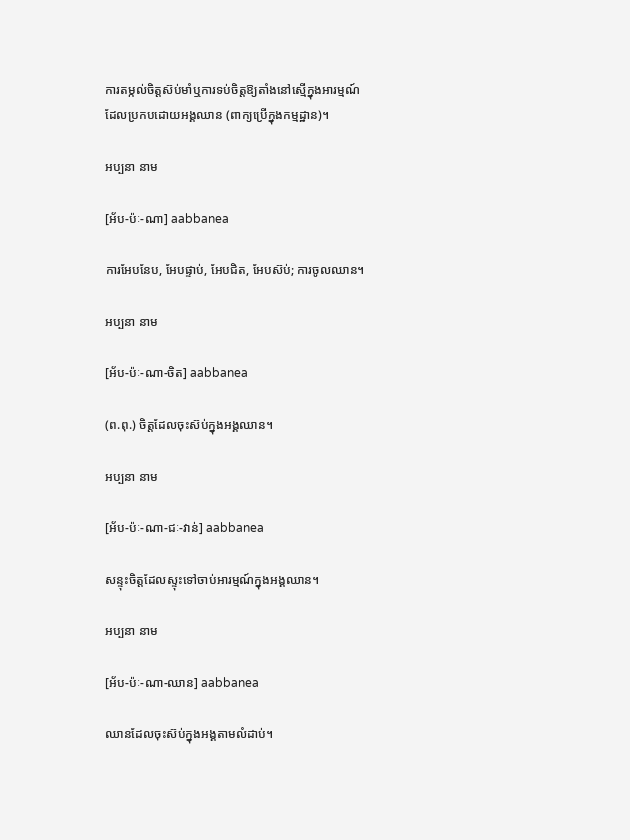ការតម្កល់ចិត្តស៊ប់មាំឬការទប់ចិត្តឱ្យតាំងនៅស្មើក្នុងអារម្មណ៍ដែលប្រកបដោយអង្គឈាន (ពាក្យប្រើក្នុងកម្មដ្ឋាន)។

អប្បនា នាម

[អ័ប-ប៉ៈ-ណា] aabbanea

ការអែបនែប, អែបផ្ទាប់, អែបជិត, អែបស៊ប់; ការចូលឈាន។

អប្បនា នាម

[អ័ប-ប៉ៈ-ណា-ចិត] aabbanea

(ព.ពុ.) ចិត្តដែលចុះស៊ប់ក្នុងអង្គឈាន។

អប្បនា នាម

[អ័ប-ប៉ៈ-ណា-ជៈ-វាន់] aabbanea

សន្ទុះចិត្តដែលស្ទុះទៅចាប់អារម្មណ៍ក្នុងអង្គឈាន។

អប្បនា នាម

[អ័ប-ប៉ៈ-ណា-ឈាន] aabbanea

ឈានដែលចុះស៊ប់ក្នុងអង្គតាមលំដាប់។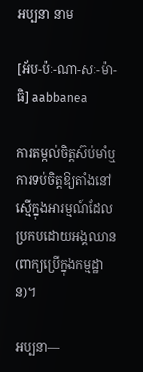អប្បនា នាម

[អ័ប-ប៉ៈ-ណា-សៈ-ម៉ា-ធិ] aabbanea

ការតម្កល់ចិត្តស៊ប់មាំឬការទប់ចិត្តឱ្យតាំងនៅស្មើក្នុងអារម្មណ៍ដែលប្រកបដោយអង្គឈាន (ពាក្យប្រើក្នុងកម្មដ្ឋាន)។

អប្បនា—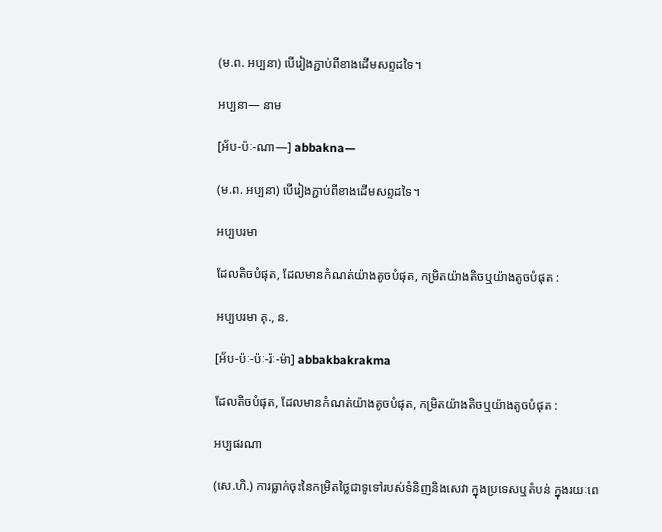(ម.ព. អប្បនា) បើរៀងភ្ជាប់ពីខាងដើមសព្ទដទៃ។

អប្បនា— នាម

[អ័ប-ប៉ៈ-ណា—] abbakna—

(ម.ព. អប្បនា) បើរៀងភ្ជាប់ពីខាងដើមសព្ទដទៃ។

អប្បបរមា

ដែលតិចបំផុត, ដែលមានកំណត់យ៉ាងតូចបំផុត, កម្រិតយ៉ាងតិចឬយ៉ាងតូចបំផុត :

អប្បបរមា គុ., ន.

[អ័ប-ប៉ៈ-ប៉ៈ-រ៉ៈ-ម៉ា] abbakbakrakma

ដែលតិចបំផុត, ដែលមានកំណត់យ៉ាងតូចបំផុត, កម្រិតយ៉ាងតិចឬយ៉ាងតូចបំផុត :

អប្បផរណា

(សេ.ហិ.) ការធ្លាក់ចុះនៃកម្រិតថ្លៃជាទូទៅរបស់ទំនិញនិងសេវា ក្នុងប្រទេសឬតំបន់ ក្នុងរយៈពេ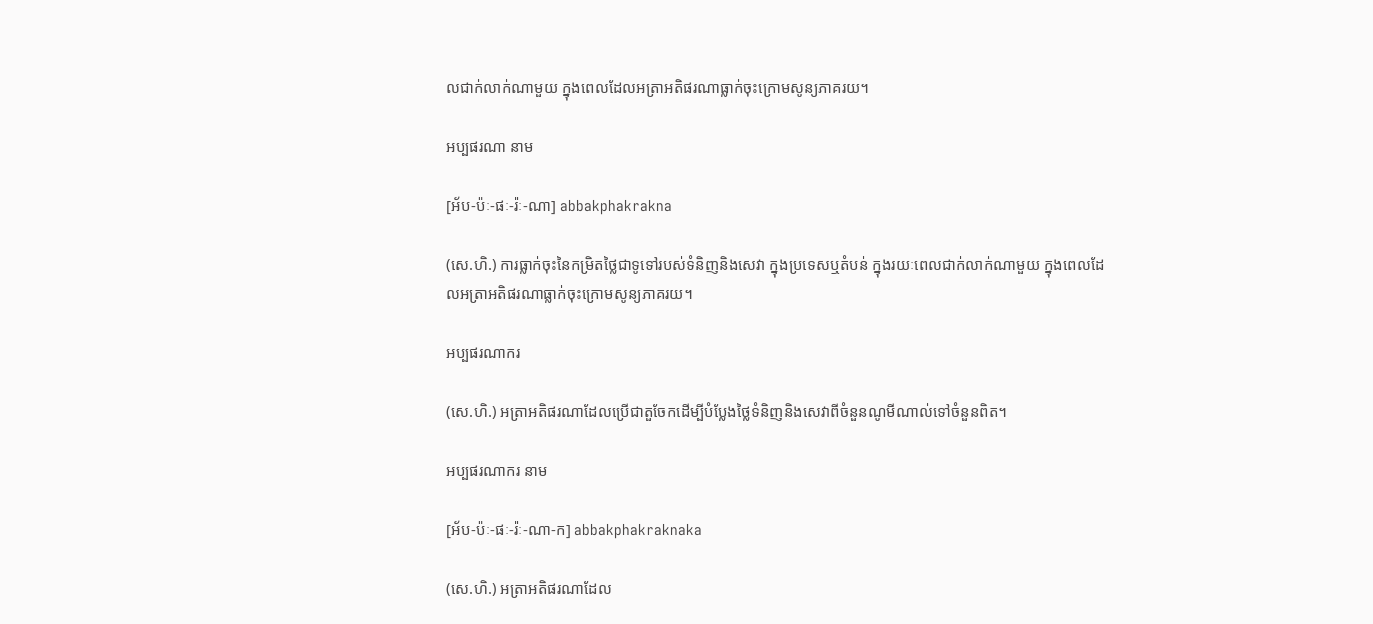លជាក់លាក់ណាមួយ ក្នុងពេលដែលអត្រាអតិផរណាធ្លាក់ចុះក្រោមសូន្យភាគរយ។

អប្បផរណា នាម

[អ័ប-ប៉ៈ-ផៈ-រ៉ៈ-ណា] abbakphakrakna

(សេ.ហិ.) ការធ្លាក់ចុះនៃកម្រិតថ្លៃជាទូទៅរបស់ទំនិញនិងសេវា ក្នុងប្រទេសឬតំបន់ ក្នុងរយៈពេលជាក់លាក់ណាមួយ ក្នុងពេលដែលអត្រាអតិផរណាធ្លាក់ចុះក្រោមសូន្យភាគរយ។

អប្បផរណាករ

(សេ.ហិ.) អត្រាអតិផរណាដែលប្រើជាតួចែកដើម្បីបំប្លែងថ្លៃទំនិញនិងសេវាពីចំនួនណូមីណាល់ទៅចំនួនពិត។

អប្បផរណាករ នាម

[អ័ប-ប៉ៈ-ផៈ-រ៉ៈ-ណា-ក] abbakphakraknaka

(សេ.ហិ.) អត្រាអតិផរណាដែល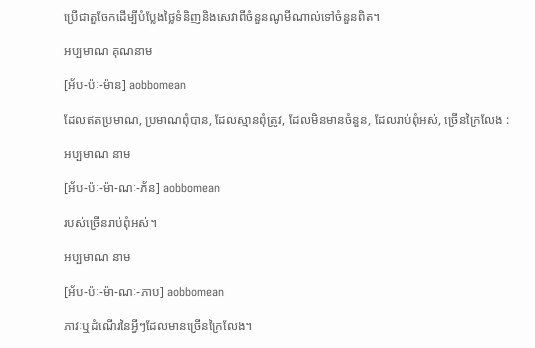ប្រើជាតួចែកដើម្បីបំប្លែងថ្លៃទំនិញនិងសេវាពីចំនួនណូមីណាល់ទៅចំនួនពិត។

អប្បមាណ គុណនាម

[អ័ប-ប៉ៈ-ម៉ាន] aobbomean

ដែលឥតប្រមាណ, ប្រមាណពុំបាន, ដែលស្មានពុំត្រូវ, ដែលមិនមានចំនួន, ដែលរាប់ពុំអស់, ច្រើនក្រៃលែង :

អប្បមាណ នាម

[អ័ប-ប៉ៈ-ម៉ា-ណៈ-ភ័ន] aobbomean

របស់ច្រើនរាប់ពុំអស់។

អប្បមាណ នាម

[អ័ប-ប៉ៈ-ម៉ា-ណៈ-ភាប] aobbomean

ភាវៈឬដំណើរនៃអ្វីៗដែលមានច្រើនក្រៃលែង។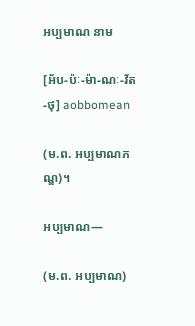អប្បមាណ នាម

[អ័ប-ប៉ៈ-ម៉ា-ណៈ-វ័ត-ថុ] aobbomean

(ម.ព. អប្បមាណភណ្ឌ)។

អប្បមាណ—

(ម.ព. អប្បមាណ)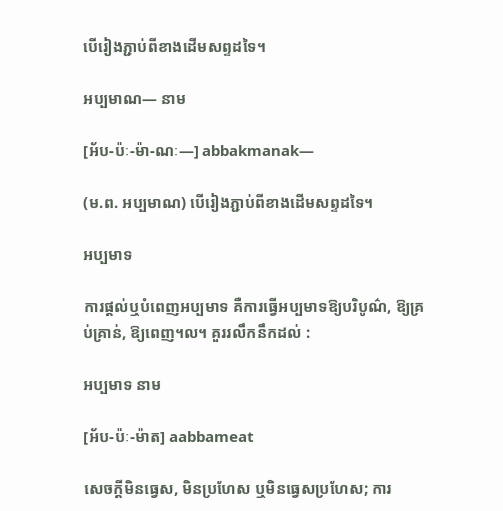បើរៀងភ្ជាប់ពីខាងដើមសព្ទដទៃ។

អប្បមាណ— នាម

[អ័ប-ប៉ៈ-ម៉ា-ណៈ—] abbakmanak—

(ម.ព. អប្បមាណ) បើរៀងភ្ជាប់ពីខាងដើមសព្ទដទៃ។

អប្បមាទ

ការផ្ដល់ឬបំពេញអប្បមាទ គឺការធ្វើអប្បមាទឱ្យបរិបូណ៌, ឱ្យគ្រប់គ្រាន់, ឱ្យពេញ។ល។ គួររលឹកនឹកដល់ :

អប្បមាទ នាម

[អ័ប-ប៉ៈ-ម៉ាត] aabbameat

សេចក្ដីមិនធ្វេស, មិនប្រហែស ឬមិនធ្វេសប្រហែស; ការ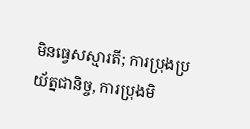មិនធ្វេសស្មារតី; ការប្រុងប្រយ័ត្នជានិច្ច, ការប្រុងមិ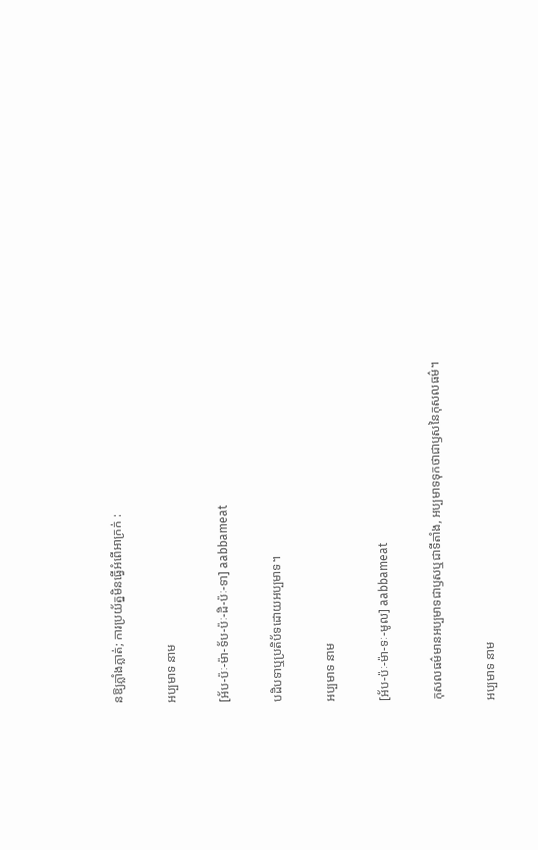នឱ្យភ្លាំងភ្លាត់; ការប្រយ័ត្នមិនធ្វើអំពើអាក្រក់ :

អប្បមាទ នាម

[អ័ប-ប៉ៈ-ម៉ា-ទ័ប-ប៉ៈ-ដិ-ប៉ៈ-ទា] aabbameat

បដិបទាឬប្រតិប័ទដោយអប្បមាទ។

អប្បមាទ នាម

[អ័ប-ប៉ៈ-ម៉ា-ទៈ-មូល] aabbameat

កុសលធម៌មានអប្បមាទជាឫសឬជាទីតាំង, អប្បមាទទុកថាជាឫសនៃកុសលធម៌។

អប្បមាទ នាម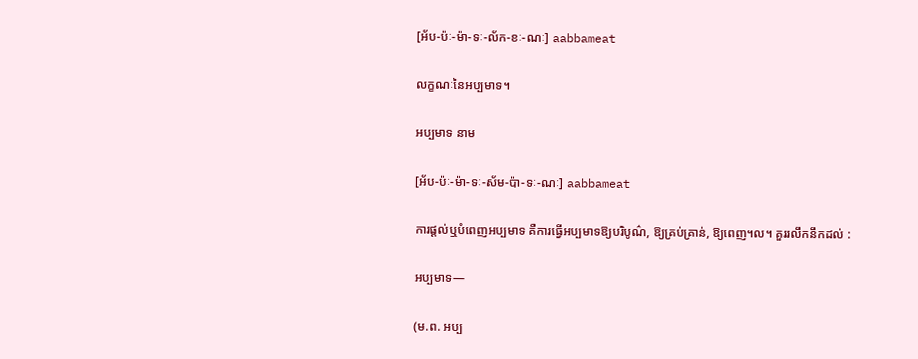[អ័ប-ប៉ៈ-ម៉ា-ទៈ-ល័ក-ខៈ-ណៈ] aabbameat

លក្ខណៈនៃអប្បមាទ។

អប្បមាទ នាម

[អ័ប-ប៉ៈ-ម៉ា-ទៈ-ស័ម-ប៉ា-ទៈ-ណៈ] aabbameat

ការផ្ដល់ឬបំពេញអប្បមាទ គឺការធ្វើអប្បមាទឱ្យបរិបូណ៌, ឱ្យគ្រប់គ្រាន់, ឱ្យពេញ។ល។ គួររលឹកនឹកដល់ :

អប្បមាទ—

(ម.ព. អប្ប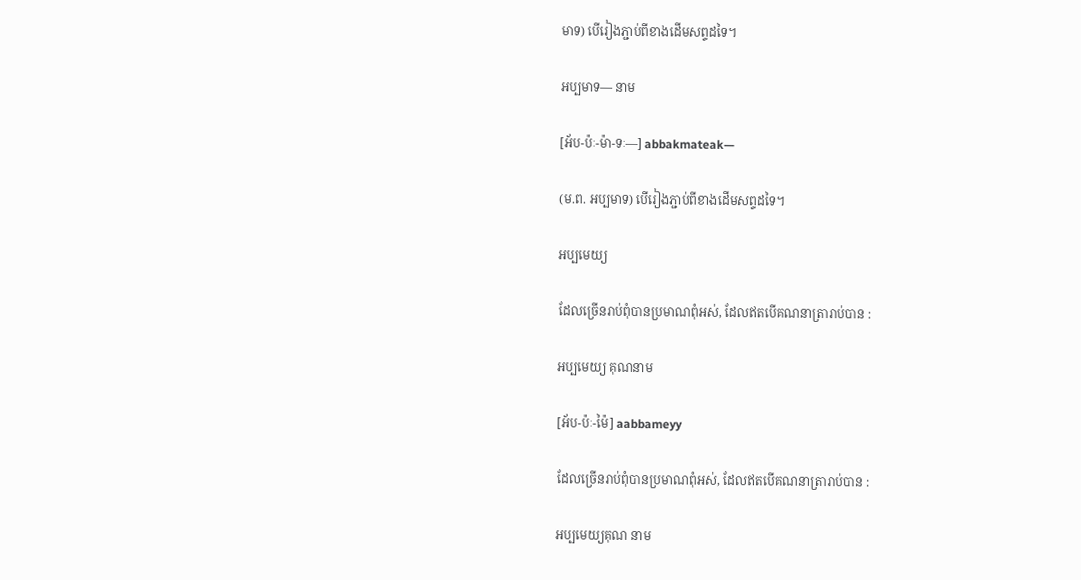មាទ) បើរៀងភ្ជាប់ពីខាងដើមសព្ទដទៃ។

អប្បមាទ— នាម

[អ័ប-ប៉ៈ-ម៉ា-ទៈ—] abbakmateak—

(ម.ព. អប្បមាទ) បើរៀងភ្ជាប់ពីខាងដើមសព្ទដទៃ។

អប្បមេយ្យ

ដែលច្រើនរាប់ពុំបានប្រមាណពុំអស់, ដែលឥតបើគណនាត្រារាប់បាន :

អប្បមេយ្យ គុណនាម

[អ័ប-ប៉ៈ-ម៉ៃ] aabbameyy

ដែលច្រើនរាប់ពុំបានប្រមាណពុំអស់, ដែលឥតបើគណនាត្រារាប់បាន :

អប្បមេយ្យគុណ នាម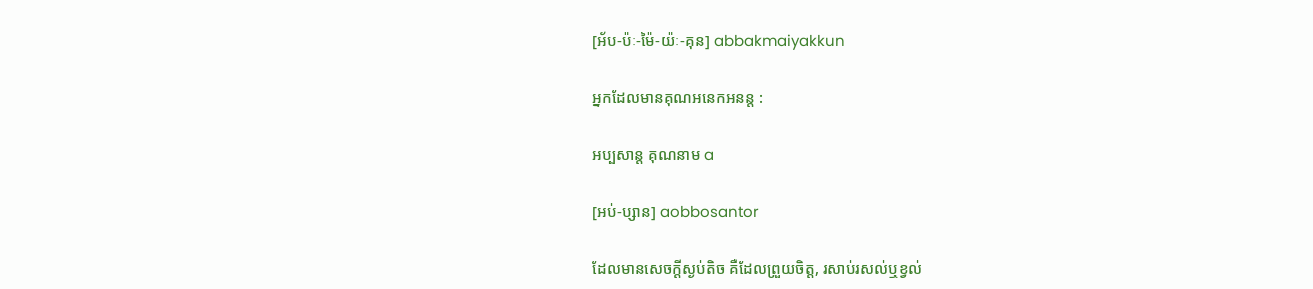[អ័ប-ប៉ៈ-ម៉ៃ-យ៉ៈ-គុន] abbakmaiyakkun

អ្នកដែលមានគុណអនេកអនន្ត :

អប្បសាន្ត គុណនាម a

[អប់-ប្សាន] aobbosantor

ដែលមានសេចក្ដីស្ងប់តិច គឺដែលព្រួយចិត្ត, រសាប់រសល់ឬខ្វល់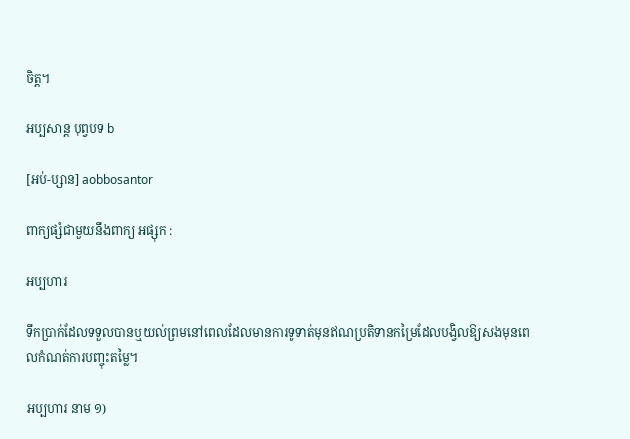ចិត្ត។

អប្បសាន្ត បុព្វបទ b

[អប់-ប្សាន] aobbosantor

ពាក្យផ្សំជាមួយនឹងពាក្យ អផ្សុក :

អប្បហារ

ទឹកប្រាក់ដែលទទួលបានឬយល់ព្រមនៅពេលដែលមានការទូទាត់មុនឥណប្រតិទានកម្រៃដែលបង្វិលឱ្យសងមុនពេលកំណត់ការបញ្ចុះតម្លៃ។

អប្បហារ នាម ១)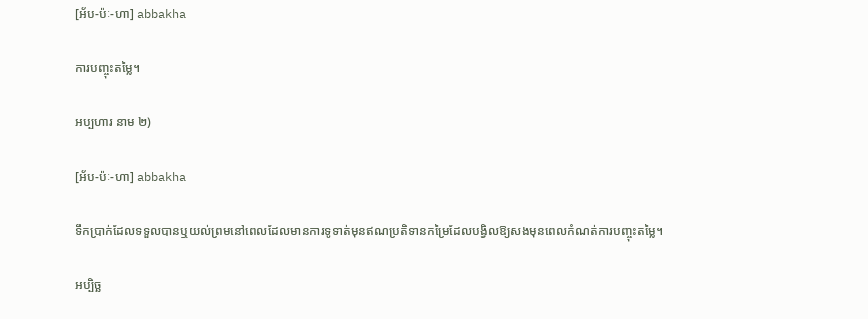[អ័ប-ប៉ៈ-ហា] abbakha

ការបញ្ចុះតម្លៃ។

អប្បហារ នាម ២)

[អ័ប-ប៉ៈ-ហា] abbakha

ទឹកប្រាក់ដែលទទួលបានឬយល់ព្រមនៅពេលដែលមានការទូទាត់មុនឥណប្រតិទានកម្រៃដែលបង្វិលឱ្យសងមុនពេលកំណត់ការបញ្ចុះតម្លៃ។

អប្បិច្ឆ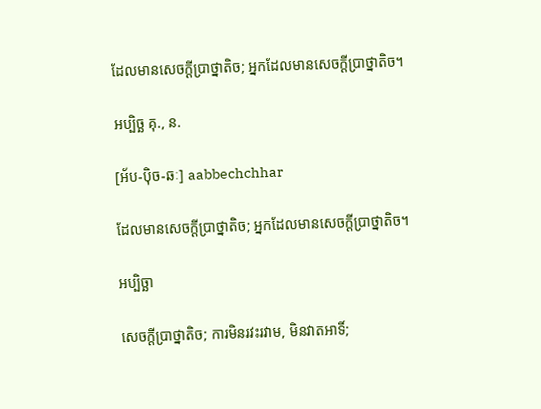ដែលមានសេចក្ដីប្រាថ្នាតិច; អ្នកដែលមានសេចក្ដីប្រាថ្នាតិច។

អប្បិច្ឆ គុ., ន.

[អ័ប-ប៉ិច-ឆៈ] aabbechchhar

ដែលមានសេចក្ដីប្រាថ្នាតិច; អ្នកដែលមានសេចក្ដីប្រាថ្នាតិច។

អប្បិច្ឆា

សេចក្ដីប្រាថ្នាតិច; ការមិនរវះរវាម, មិនវាតអាទិ៍;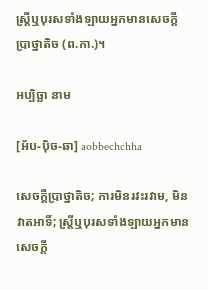ស្ត្រីឬបុរសទាំងឡាយអ្នកមានសេចក្ដីប្រាថ្នាតិច (ព.កា.)។

អប្បិច្ឆា នាម

[អ័ប-ប៉ិច-ឆា] aobbechchha

សេចក្ដីប្រាថ្នាតិច; ការមិនរវះរវាម, មិនវាតអាទិ៍; ស្ត្រីឬបុរសទាំងឡាយអ្នកមានសេចក្ដី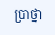ប្រាថ្នា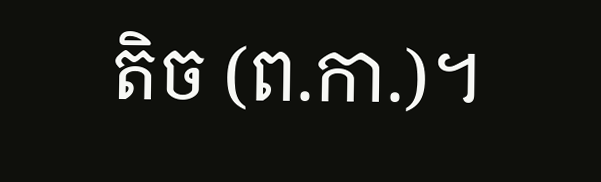តិច (ព.កា.)។